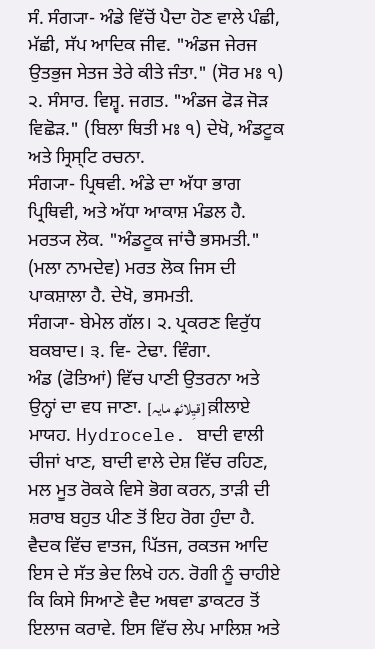ਸੰ. ਸੰਗ੍ਯਾ- ਅੰਡੇ ਵਿੱਚੋਂ ਪੈਦਾ ਹੋਣ ਵਾਲੇ ਪੰਛੀ, ਮੱਛੀ, ਸੱਪ ਆਦਿਕ ਜੀਵ. "ਅੰਡਜ ਜੇਰਜ ਉਤਭੁਜ ਸੇਤਜ ਤੇਰੇ ਕੀਤੇ ਜੰਤਾ." (ਸੋਰ ਮਃ ੧) ੨. ਸੰਸਾਰ. ਵਿਸ਼੍ਵ. ਜਗਤ. "ਅੰਡਜ ਫੋੜ ਜੋੜ ਵਿਛੋੜ." (ਬਿਲਾ ਥਿਤੀ ਮਃ ੧) ਦੇਖੋ, ਅੰਡਟੂਕ ਅਤੇ ਸ੍ਰਿਸ੍ਟਿ ਰਚਨਾ.
ਸੰਗ੍ਯਾ- ਪ੍ਰਿਥਵੀ. ਅੰਡੇ ਦਾ ਅੱਧਾ ਭਾਗ ਪ੍ਰਿਥਿਵੀ, ਅਤੇ ਅੱਧਾ ਆਕਾਸ਼ ਮੰਡਲ ਹੈ. ਮਰਤ੍ਯ ਲੋਕ. "ਅੰਡਟੂਕ ਜਾਂਚੈ ਭਸਮਤੀ." (ਮਲਾ ਨਾਮਦੇਵ) ਮਰਤ ਲੋਕ ਜਿਸ ਦੀ ਪਾਕਸ਼ਾਲਾ ਹੈ. ਦੇਖੋ, ਭਸਮਤੀ.
ਸੰਗ੍ਯਾ- ਬੇਮੇਲ ਗੱਲ। ੨. ਪ੍ਰਕਰਣ ਵਿਰੁੱਧ ਬਕਬਾਦ। ੩. ਵਿ- ਟੇਢਾ. ਵਿੰਗਾ.
ਅੰਡ (ਫੋਤਿਆਂ) ਵਿੱਚ ਪਾਣੀ ਉਤਰਨਾ ਅਤੇ ਉਨ੍ਹਾਂ ਦਾ ਵਧ ਜਾਣਾ. [قیِلائھ مایہ] ਕ਼ੀਲਾਏ ਮਾਯਹ. Hydrocele. ਬਾਦੀ ਵਾਲੀ ਚੀਜਾਂ ਖਾਣ, ਬਾਦੀ ਵਾਲੇ ਦੇਸ਼ ਵਿੱਚ ਰਹਿਣ, ਮਲ ਮੂਤ ਰੋਕਕੇ ਵਿਸੇ ਭੋਗ ਕਰਨ, ਤਾੜੀ ਦੀ ਸ਼ਰਾਬ ਬਹੁਤ ਪੀਣ ਤੋਂ ਇਹ ਰੋਗ ਹੁੰਦਾ ਹੈ. ਵੈਦਕ ਵਿੱਚ ਵਾਤਜ, ਪਿੱਤਜ, ਰਕਤਜ ਆਦਿ ਇਸ ਦੇ ਸੱਤ ਭੇਦ ਲਿਖੇ ਹਨ. ਰੋਗੀ ਨੂੰ ਚਾਹੀਏ ਕਿ ਕਿਸੇ ਸਿਆਣੇ ਵੈਦ ਅਥਵਾ ਡਾਕਟਰ ਤੋਂ ਇਲਾਜ ਕਰਾਵੇ. ਇਸ ਵਿੱਚ ਲੇਪ ਮਾਲਿਸ਼ ਅਤੇ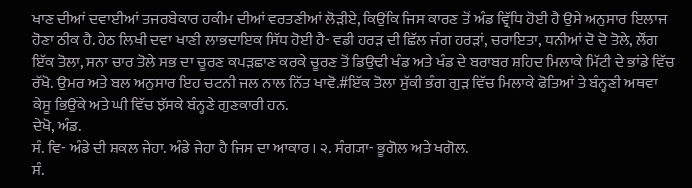ਖਾਣ ਦੀਆਂ ਦਵਾਈਆਂ ਤਜਰਬੇਕਾਰ ਹਕੀਮ ਦੀਆਂ ਵਰਤਣੀਆਂ ਲੋੜੀਏ, ਕਿਉਂਕਿ ਜਿਸ ਕਾਰਣ ਤੋਂ ਅੰਡ ਵ੍ਰਿੱਧਿ ਹੋਈ ਹੈ ਉਸੇ ਅਨੁਸਾਰ ਇਲਾਜ ਹੋਣਾ ਠੀਕ ਹੈ. ਹੇਠ ਲਿਖੀ ਦਵਾ ਖਾਣੀ ਲਾਭਦਾਇਕ ਸਿੱਧ ਹੋਈ ਹੈ- ਵਡੀ ਹਰੜ ਦੀ ਛਿੱਲ ਜੰਗ ਹਰੜਾਂ, ਚਰਾਇਤਾ, ਧਨੀਆਂ ਦੋ ਦੋ ਤੋਲੇ, ਲੌਂਗ ਇੱਕ ਤੋਲਾ, ਸਨਾ ਚਾਰ ਤੋਲੇ ਸਭ ਦਾ ਚੂਰਣ ਕਪੜਛਾਣ ਕਰਕੇ ਚੂਰਣ ਤੋਂ ਡਿਉਢੀ ਖੰਡ ਅਤੇ ਖੰਡ ਦੇ ਬਰਾਬਰ ਸ਼ਹਿਦ ਮਿਲਾਕੇ ਮਿੱਟੀ ਦੇ ਭਾਂਡੇ ਵਿੱਚ ਰੱਖੋ. ਉਮਰ ਅਤੇ ਬਲ ਅਨੁਸਾਰ ਇਹ ਚਟਨੀ ਜਲ ਨਾਲ ਨਿੱਤ ਖਾਵੋ.#ਇੱਕ ਤੋਲਾ ਸੁੱਕੀ ਭੰਗ ਗੁੜ ਵਿੱਚ ਮਿਲਾਕੇ ਫੋਤਿਆਂ ਤੇ ਬੰਨ੍ਹਣੀ ਅਥਵਾ ਕੇਸੂ ਭਿਉਂਕੇ ਅਤੇ ਘੀ ਵਿੱਚ ਝੱਸਕੇ ਬੰਨ੍ਹਣੇ ਗੁਣਕਾਰੀ ਹਨ.
ਦੇਖੋ, ਅੰਡ.
ਸੰ. ਵਿ- ਅੰਡੇ ਦੀ ਸ਼ਕਲ ਜੇਹਾ. ਅੰਡੇ ਜੇਹਾ ਹੈ ਜਿਸ ਦਾ ਆਕਾਰ। ੨. ਸੰਗ੍ਯਾ- ਭੂਗੋਲ ਅਤੇ ਖਗੋਲ.
ਸੰ.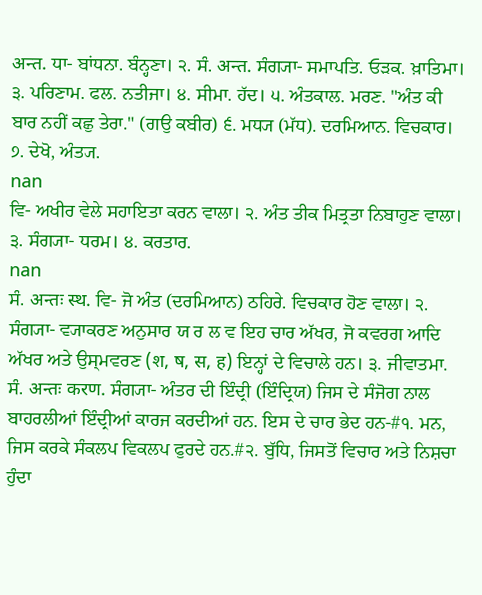अन्त. ਧਾ- ਬਾਂਧਨਾ. ਬੰਨ੍ਹਣਾ। ੨. ਸੰ. अन्त. ਸੰਗ੍ਯਾ- ਸਮਾਪਤਿ. ਓੜਕ. ਖ਼ਾਤਿਮਾ। ੩. ਪਰਿਣਾਮ. ਫਲ. ਨਤੀਜਾ। ੪. ਸੀਮਾ. ਹੱਦ। ੫. ਅੰਤਕਾਲ. ਮਰਣ. "ਅੰਤ ਕੀ ਬਾਰ ਨਹੀਂ ਕਛੁ ਤੇਰਾ." (ਗਉ ਕਬੀਰ) ੬. ਮਧ੍ਯ (ਮੱਧ). ਦਰਮਿਆਨ. ਵਿਚਕਾਰ। ੭. ਦੇਖੋ, ਅੰਤ੍ਯ.
nan
ਵਿ- ਅਖੀਰ ਵੇਲੇ ਸਹਾਇਤਾ ਕਰਨ ਵਾਲਾ। ੨. ਅੰਤ ਤੀਕ ਮਿਤ੍ਰਤਾ ਨਿਬਾਹੁਣ ਵਾਲਾ। ੩. ਸੰਗ੍ਯਾ- ਧਰਮ। ੪. ਕਰਤਾਰ.
nan
ਸੰ. अन्तः स्थ. ਵਿ- ਜੋ ਅੰਤ (ਦਰਮਿਆਨ) ਠਹਿਰੇ. ਵਿਚਕਾਰ ਹੋਣ ਵਾਲਾ। ੨. ਸੰਗ੍ਯਾ- ਵ੍ਯਾਕਰਣ ਅਨੁਸਾਰ ਯ ਰ ਲ ਵ ਇਹ ਚਾਰ ਅੱਖਰ, ਜੋ ਕਵਰਗ ਆਦਿ ਅੱਖਰ ਅਤੇ ਉਸ੍ਮਵਰਣ (श, ष, स, ह) ਇਨ੍ਹਾਂ ਦੇ ਵਿਚਾਲੇ ਹਨ। ੩. ਜੀਵਾਤਮਾ.
ਸੰ. अन्तः करण. ਸੰਗ੍ਯਾ- ਅੰਤਰ ਦੀ ਇੰਦ੍ਰੀ (ਇੰਦ੍ਰਿਯ) ਜਿਸ ਦੇ ਸੰਜੋਗ ਨਾਲ ਬਾਹਰਲੀਆਂ ਇੰਦ੍ਰੀਆਂ ਕਾਰਜ ਕਰਦੀਆਂ ਹਨ. ਇਸ ਦੇ ਚਾਰ ਭੇਦ ਹਨ-#੧. ਮਨ, ਜਿਸ ਕਰਕੇ ਸੰਕਲਪ ਵਿਕਲਪ ਫੁਰਦੇ ਹਨ.#੨. ਬੁੱਧਿ, ਜਿਸਤੋਂ ਵਿਚਾਰ ਅਤੇ ਨਿਸ਼ਚਾ ਹੁੰਦਾ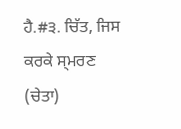ਹੈ.#੩. ਚਿੱਤ, ਜਿਸ ਕਰਕੇ ਸ੍ਮਰਣ (ਚੇਤਾ)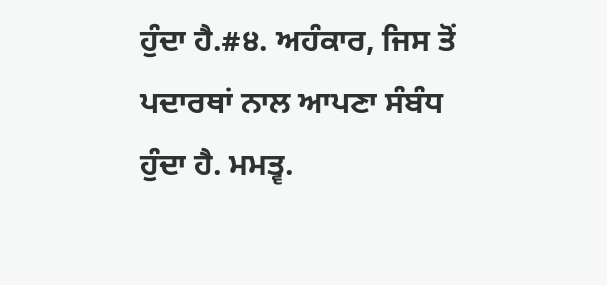ਹੁੰਦਾ ਹੈ.#੪. ਅਹੰਕਾਰ, ਜਿਸ ਤੋਂ ਪਦਾਰਥਾਂ ਨਾਲ ਆਪਣਾ ਸੰਬੰਧ ਹੁੰਦਾ ਹੈ. ਮਮਤ੍ਵ.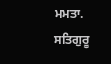ਮਮਤਾ. ਸਤਿਗੁਰੂ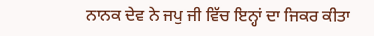ਨਾਨਕ ਦੇਵ ਨੇ ਜਪੁ ਜੀ ਵਿੱਚ ਇਨ੍ਹਾਂ ਦਾ ਜਿਕਰ ਕੀਤਾ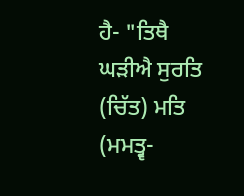ਹੈ- "ਤਿਥੈ ਘੜੀਐ ਸੁਰਤਿ (ਚਿੱਤ) ਮਤਿ (ਮਮਤ੍ਵ-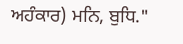ਅਹੰਕਾਰ) ਮਨਿ, ਬੁਧਿ."